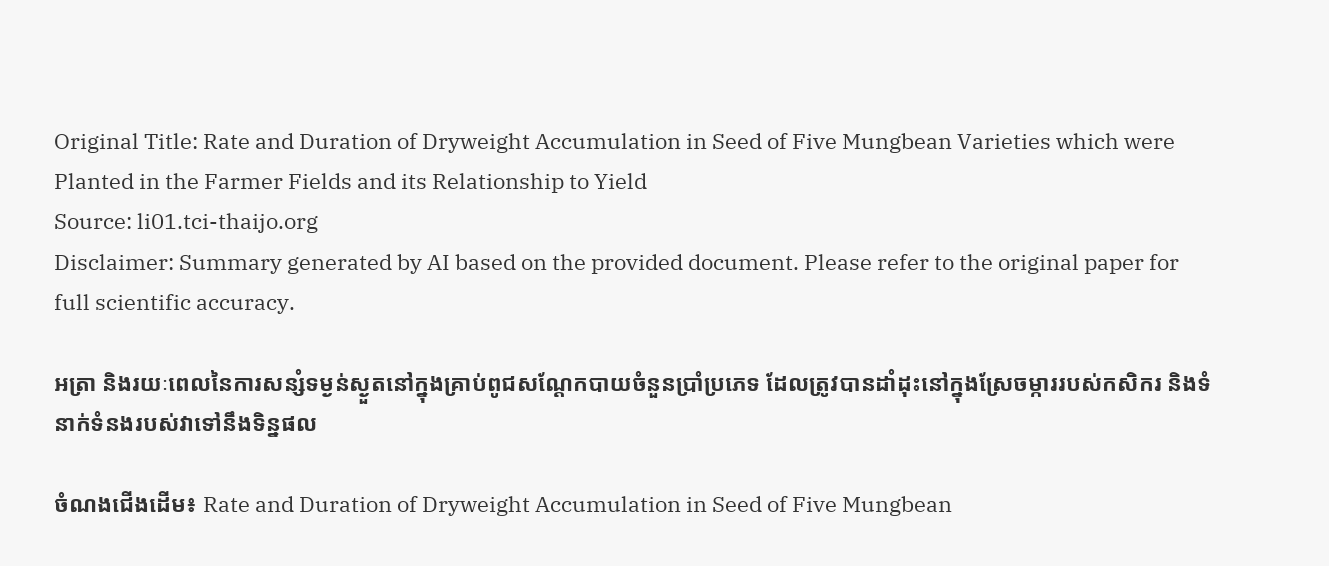Original Title: Rate and Duration of Dryweight Accumulation in Seed of Five Mungbean Varieties which were Planted in the Farmer Fields and its Relationship to Yield
Source: li01.tci-thaijo.org
Disclaimer: Summary generated by AI based on the provided document. Please refer to the original paper for full scientific accuracy.

អត្រា និងរយៈពេលនៃការសន្សំទម្ងន់ស្ងួតនៅក្នុងគ្រាប់ពូជសណ្តែកបាយចំនួនប្រាំប្រភេទ ដែលត្រូវបានដាំដុះនៅក្នុងស្រែចម្ការរបស់កសិករ និងទំនាក់ទំនងរបស់វាទៅនឹងទិន្នផល

ចំណងជើងដើម៖ Rate and Duration of Dryweight Accumulation in Seed of Five Mungbean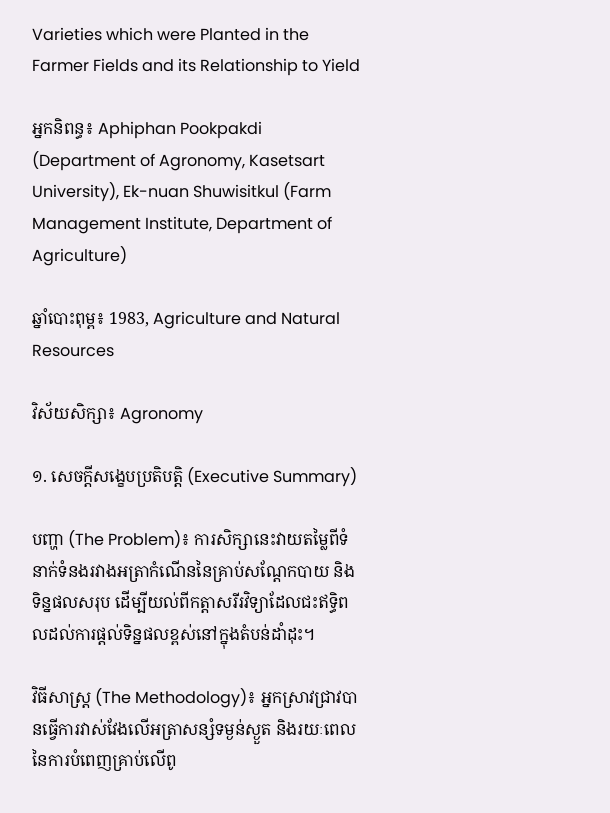Varieties which were Planted in the Farmer Fields and its Relationship to Yield

អ្នកនិពន្ធ៖ Aphiphan Pookpakdi (Department of Agronomy, Kasetsart University), Ek-nuan Shuwisitkul (Farm Management Institute, Department of Agriculture)

ឆ្នាំបោះពុម្ព៖ 1983, Agriculture and Natural Resources

វិស័យសិក្សា៖ Agronomy

១. សេចក្តីសង្ខេបប្រតិបត្តិ (Executive Summary)

បញ្ហា (The Problem)៖ ការសិក្សានេះវាយតម្លៃពីទំនាក់ទំនងរវាងអត្រាកំណើននៃគ្រាប់សណ្តែកបាយ និងទិន្នផលសរុប ដើម្បីយល់ពីកត្តាសរីរវិទ្យាដែលជះឥទ្ធិពលដល់ការផ្តល់ទិន្នផលខ្ពស់នៅក្នុងតំបន់ដាំដុះ។

វិធីសាស្ត្រ (The Methodology)៖ អ្នកស្រាវជ្រាវបានធ្វើការវាស់វែងលើអត្រាសន្សំទម្ងន់ស្ងួត និងរយៈពេលនៃការបំពេញគ្រាប់លើពូ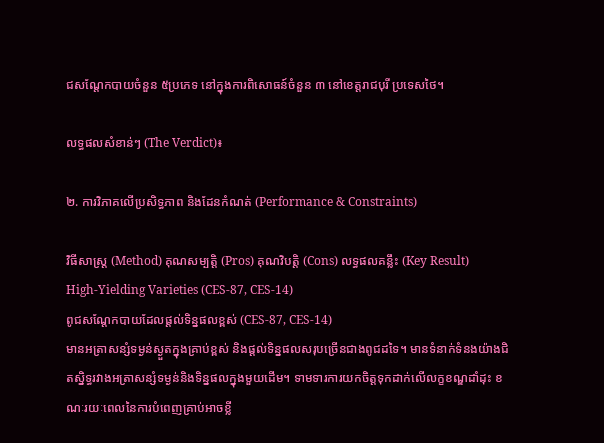ជសណ្តែកបាយចំនួន ៥ប្រភេទ នៅក្នុងការពិសោធន៍ចំនួន ៣ នៅខេត្តរាជបុរី ប្រទេសថៃ។

លទ្ធផលសំខាន់ៗ (The Verdict)៖

២. ការវិភាគលើប្រសិទ្ធភាព និងដែនកំណត់ (Performance & Constraints)

វិធីសាស្ត្រ (Method) គុណសម្បត្តិ (Pros) គុណវិបត្តិ (Cons) លទ្ធផលគន្លឹះ (Key Result)
High-Yielding Varieties (CES-87, CES-14)
ពូជសណ្តែកបាយដែលផ្តល់ទិន្នផលខ្ពស់ (CES-87, CES-14)
មានអត្រាសន្សំទម្ងន់ស្ងួតក្នុងគ្រាប់ខ្ពស់ និងផ្តល់ទិន្នផលសរុបច្រើនជាងពូជដទៃ។ មានទំនាក់ទំនងយ៉ាងជិតស្និទ្ធរវាងអត្រាសន្សំទម្ងន់និងទិន្នផលក្នុងមួយដើម។ ទាមទារការយកចិត្តទុកដាក់លើលក្ខខណ្ឌដាំដុះ ខណៈរយៈពេលនៃការបំពេញគ្រាប់អាចខ្លី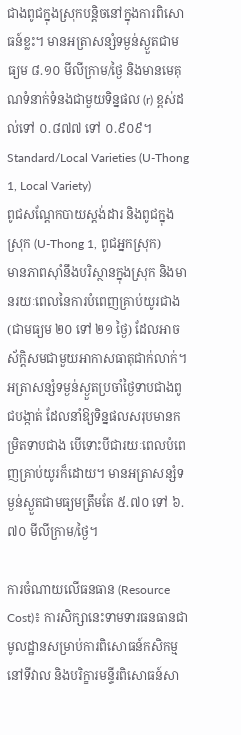ជាងពូជក្នុងស្រុកបន្តិចនៅក្នុងការពិសោធន៍ខ្លះ។ មានអត្រាសន្សំទម្ងន់ស្ងួតជាមធ្យម ៨.១០ មីលីក្រាម/ថ្ងៃ និងមានមេគុណទំនាក់ទំនងជាមួយទិន្នផល (r) ខ្ពស់ដល់ទៅ ០.៨៧៧ ទៅ ០.៩០៩។
Standard/Local Varieties (U-Thong 1, Local Variety)
ពូជសណ្តែកបាយស្ដង់ដារ និងពូជក្នុងស្រុក (U-Thong 1, ពូជអ្នកស្រុក)
មានភាពស៊ាំនឹងបរិស្ថានក្នុងស្រុក និងមានរយៈពេលនៃការបំពេញគ្រាប់យូរជាង (ជាមធ្យម ២០ ទៅ ២១ ថ្ងៃ) ដែលអាចស័ក្តិសមជាមួយអាកាសធាតុជាក់លាក់។ អត្រាសន្សំទម្ងន់ស្ងួតប្រចាំថ្ងៃទាបជាងពូជបង្កាត់ ដែលនាំឱ្យទិន្នផលសរុបមានកម្រិតទាបជាង បើទោះបីជារយៈពេលបំពេញគ្រាប់យូរក៏ដោយ។ មានអត្រាសន្សំទម្ងន់ស្ងួតជាមធ្យមត្រឹមតែ ៥.៧០ ទៅ ៦.៧០ មីលីក្រាម/ថ្ងៃ។

ការចំណាយលើធនធាន (Resource Cost)៖ ការសិក្សានេះទាមទារធនធានជាមូលដ្ឋានសម្រាប់ការពិសោធន៍កសិកម្មនៅទីវាល និងបរិក្ខារមន្ទីរពិសោធន៍សា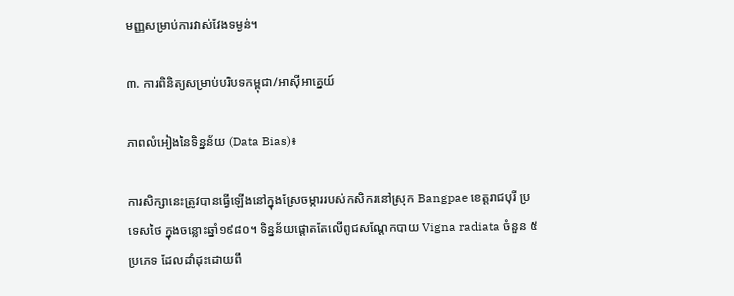មញ្ញសម្រាប់ការវាស់វែងទម្ងន់។

៣. ការពិនិត្យសម្រាប់បរិបទកម្ពុជា/អាស៊ីអាគ្នេយ៍

ភាពលំអៀងនៃទិន្នន័យ (Data Bias)៖

ការសិក្សានេះត្រូវបានធ្វើឡើងនៅក្នុងស្រែចម្ការរបស់កសិករនៅស្រុក Bangpae ខេត្តរាជបុរី ប្រទេសថៃ ក្នុងចន្លោះឆ្នាំ១៩៨០។ ទិន្នន័យផ្តោតតែលើពូជសណ្តែកបាយ Vigna radiata ចំនួន ៥ប្រភេទ ដែលដាំដុះដោយពឹ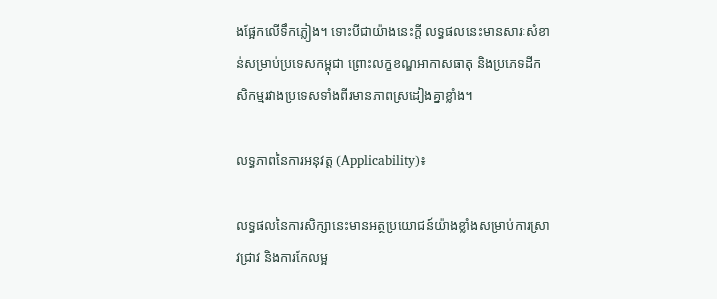ងផ្អែកលើទឹកភ្លៀង។ ទោះបីជាយ៉ាងនេះក្តី លទ្ធផលនេះមានសារៈសំខាន់សម្រាប់ប្រទេសកម្ពុជា ព្រោះលក្ខខណ្ឌអាកាសធាតុ និងប្រភេទដីកសិកម្មរវាងប្រទេសទាំងពីរមានភាពស្រដៀងគ្នាខ្លាំង។

លទ្ធភាពនៃការអនុវត្ត (Applicability)៖

លទ្ធផលនៃការសិក្សានេះមានអត្ថប្រយោជន៍យ៉ាងខ្លាំងសម្រាប់ការស្រាវជ្រាវ និងការកែលម្អ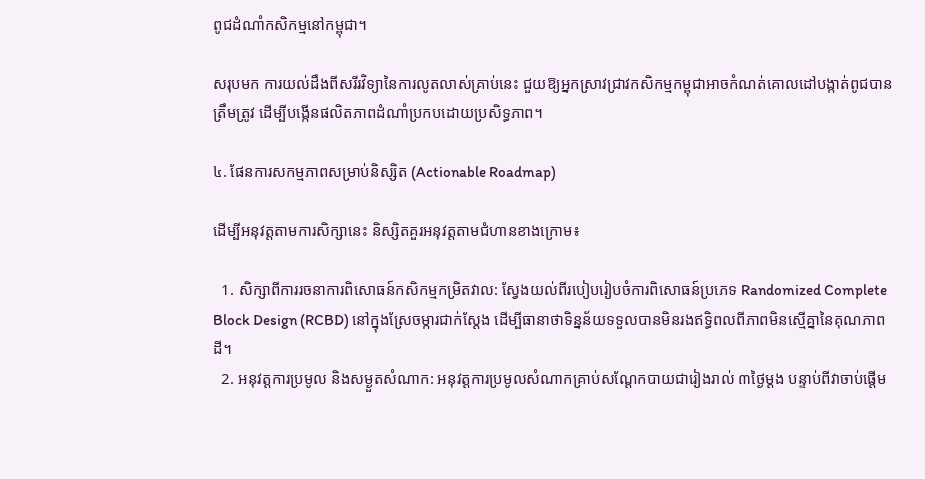ពូជដំណាំកសិកម្មនៅកម្ពុជា។

សរុបមក ការយល់ដឹងពីសរីរវិទ្យានៃការលូតលាស់គ្រាប់នេះ ជួយឱ្យអ្នកស្រាវជ្រាវកសិកម្មកម្ពុជាអាចកំណត់គោលដៅបង្កាត់ពូជបានត្រឹមត្រូវ ដើម្បីបង្កើនផលិតភាពដំណាំប្រកបដោយប្រសិទ្ធភាព។

៤. ផែនការសកម្មភាពសម្រាប់និស្សិត (Actionable Roadmap)

ដើម្បីអនុវត្តតាមការសិក្សានេះ និស្សិតគួរអនុវត្តតាមជំហានខាងក្រោម៖

  1. សិក្សាពីការរចនាការពិសោធន៍កសិកម្មកម្រិតវាល: ស្វែងយល់ពីរបៀបរៀបចំការពិសោធន៍ប្រភេទ Randomized Complete Block Design (RCBD) នៅក្នុងស្រែចម្ការជាក់ស្តែង ដើម្បីធានាថាទិន្នន័យទទួលបានមិនរងឥទ្ធិពលពីភាពមិនស្មើគ្នានៃគុណភាពដី។
  2. អនុវត្តការប្រមូល និងសម្ងួតសំណាក: អនុវត្តការប្រមូលសំណាកគ្រាប់សណ្តែកបាយជារៀងរាល់ ៣ថ្ងៃម្តង បន្ទាប់ពីវាចាប់ផ្តើម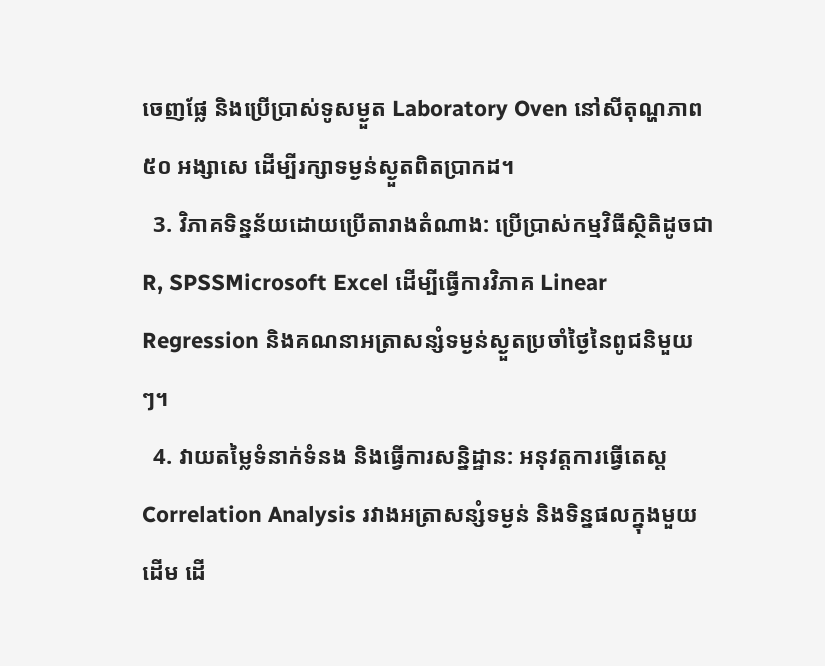ចេញផ្លែ និងប្រើប្រាស់ទូសម្ងួត Laboratory Oven នៅសីតុណ្ហភាព ៥០ អង្សាសេ ដើម្បីរក្សាទម្ងន់ស្ងួតពិតប្រាកដ។
  3. វិភាគទិន្នន័យដោយប្រើតារាងតំណាង: ប្រើប្រាស់កម្មវិធីស្ថិតិដូចជា R, SPSSMicrosoft Excel ដើម្បីធ្វើការវិភាគ Linear Regression និងគណនាអត្រាសន្សំទម្ងន់ស្ងួតប្រចាំថ្ងៃនៃពូជនិមួយៗ។
  4. វាយតម្លៃទំនាក់ទំនង និងធ្វើការសន្និដ្ឋាន: អនុវត្តការធ្វើតេស្ត Correlation Analysis រវាងអត្រាសន្សំទម្ងន់ និងទិន្នផលក្នុងមួយដើម ដើ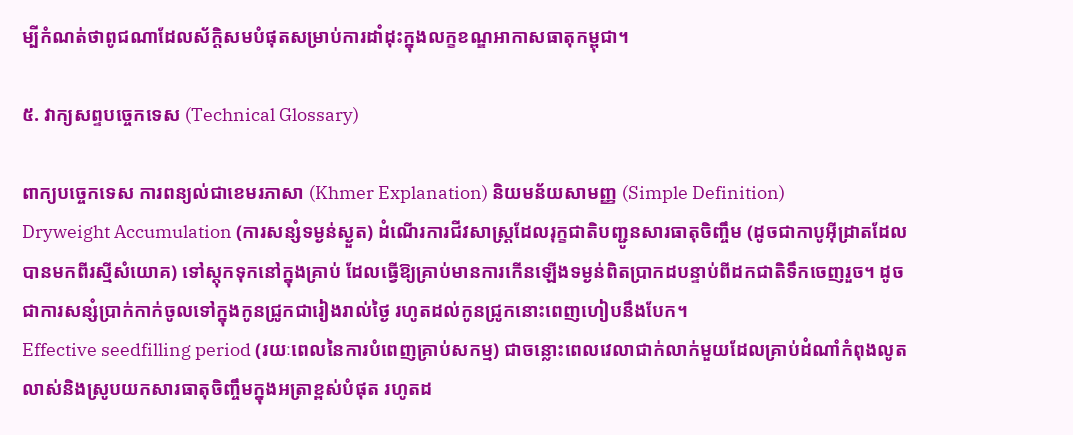ម្បីកំណត់ថាពូជណាដែលស័ក្តិសមបំផុតសម្រាប់ការដាំដុះក្នុងលក្ខខណ្ឌអាកាសធាតុកម្ពុជា។

៥. វាក្យសព្ទបច្ចេកទេស (Technical Glossary)

ពាក្យបច្ចេកទេស ការពន្យល់ជាខេមរភាសា (Khmer Explanation) និយមន័យសាមញ្ញ (Simple Definition)
Dryweight Accumulation (ការសន្សំទម្ងន់ស្ងួត) ដំណើរការជីវសាស្ត្រដែលរុក្ខជាតិបញ្ជូនសារធាតុចិញ្ចឹម (ដូចជាកាបូអ៊ីដ្រាតដែលបានមកពីរស្មីសំយោគ) ទៅស្តុកទុកនៅក្នុងគ្រាប់ ដែលធ្វើឱ្យគ្រាប់មានការកើនឡើងទម្ងន់ពិតប្រាកដបន្ទាប់ពីដកជាតិទឹកចេញរួច។ ដូចជាការសន្សំប្រាក់កាក់ចូលទៅក្នុងកូនជ្រូកជារៀងរាល់ថ្ងៃ រហូតដល់កូនជ្រូកនោះពេញហៀបនឹងបែក។
Effective seedfilling period (រយៈពេលនៃការបំពេញគ្រាប់សកម្ម) ជាចន្លោះពេលវេលាជាក់លាក់មួយដែលគ្រាប់ដំណាំកំពុងលូតលាស់និងស្រូបយកសារធាតុចិញ្ចឹមក្នុងអត្រាខ្ពស់បំផុត រហូតដ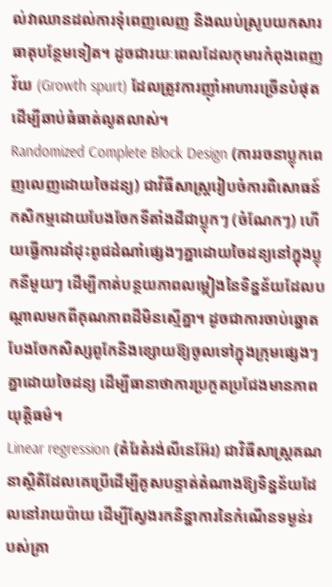ល់វាឈានដល់ការទុំពេញលេញ និងឈប់ស្រូបយកសារធាតុបន្ថែមទៀត។ ដូចជារយៈពេលដែលកុមារកំពុងពេញវ័យ (Growth spurt) ដែលត្រូវការញ៉ាំអាហារច្រើនបំផុតដើម្បីឆាប់ធំធាត់លូតលាស់។
Randomized Complete Block Design (ការរចនាប្លុកពេញលេញដោយចៃដន្យ) ជាវិធីសាស្ត្ររៀបចំការពិសោធន៍កសិកម្មដោយបែងចែកទីតាំងដីជាប្លុកៗ (ចំណែកៗ) ហើយធ្វើការដាំដុះពូជដំណាំផ្សេងៗគ្នាដោយចៃដន្យនៅក្នុងប្លុកនីមួយៗ ដើម្បីកាត់បន្ថយភាពលម្អៀងនៃទិន្នន័យដែលបណ្តាលមកពីគុណភាពដីមិនស្មើគ្នា។ ដូចជាការចាប់ឆ្នោតបែងចែកសិស្សពូកែនិងខ្សោយឱ្យចូលទៅក្នុងក្រុមផ្សេងៗគ្នាដោយចៃដន្យ ដើម្បីធានាថាការប្រកួតប្រជែងមានភាពយុត្តិធម៌។
Linear regression (តំរែតំរង់លីនេអ៊ែរ) ជាវិធីសាស្ត្រគណនាស្ថិតិដែលគេប្រើដើម្បីគូសបន្ទាត់តំណាងឱ្យទិន្នន័យដែលនៅរាយប៉ាយ ដើម្បីស្វែងរកនិន្នាការនៃកំណើនទម្ងន់របស់គ្រា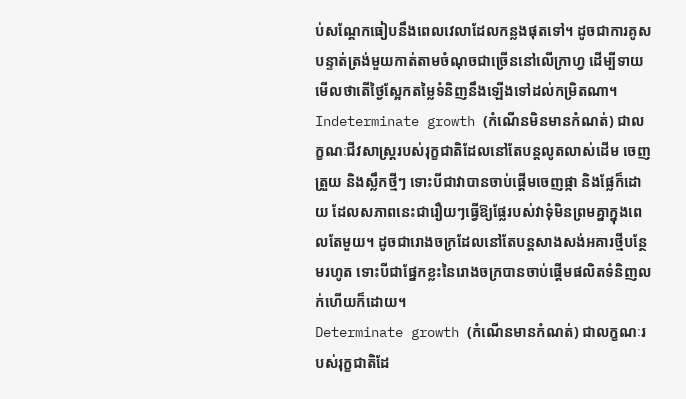ប់សណ្តែកធៀបនឹងពេលវេលាដែលកន្លងផុតទៅ។ ដូចជាការគូសបន្ទាត់ត្រង់មួយកាត់តាមចំណុចជាច្រើននៅលើក្រាហ្វ ដើម្បីទាយមើលថាតើថ្ងៃស្អែកតម្លៃទំនិញនឹងឡើងទៅដល់កម្រិតណា។
Indeterminate growth (កំណើនមិនមានកំណត់) ជាលក្ខណៈជីវសាស្ត្ររបស់រុក្ខជាតិដែលនៅតែបន្តលូតលាស់ដើម ចេញត្រួយ និងស្លឹកថ្មីៗ ទោះបីជាវាបានចាប់ផ្តើមចេញផ្កា និងផ្លែក៏ដោយ ដែលសភាពនេះជារឿយៗធ្វើឱ្យផ្លែរបស់វាទុំមិនព្រមគ្នាក្នុងពេលតែមួយ។ ដូចជារោងចក្រដែលនៅតែបន្តសាងសង់អគារថ្មីបន្ថែមរហូត ទោះបីជាផ្នែកខ្លះនៃរោងចក្របានចាប់ផ្តើមផលិតទំនិញលក់ហើយក៏ដោយ។
Determinate growth (កំណើនមានកំណត់) ជាលក្ខណៈរបស់រុក្ខជាតិដែ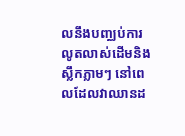លនឹងបញ្ឈប់ការលូតលាស់ដើមនិងស្លឹកភ្លាមៗ នៅពេលដែលវាឈានដ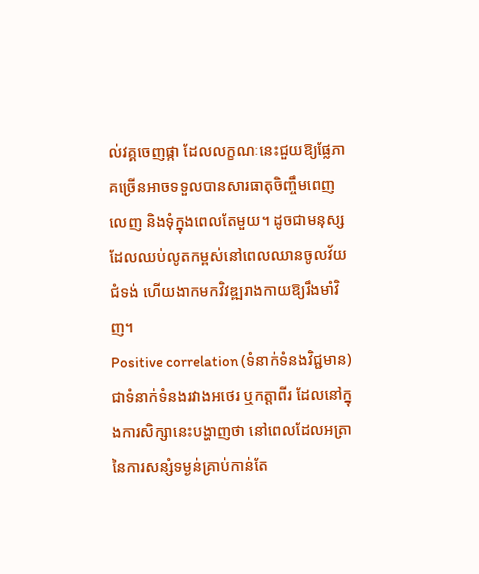ល់វគ្គចេញផ្កា ដែលលក្ខណៈនេះជួយឱ្យផ្លែភាគច្រើនអាចទទួលបានសារធាតុចិញ្ចឹមពេញលេញ និងទុំក្នុងពេលតែមួយ។ ដូចជាមនុស្សដែលឈប់លូតកម្ពស់នៅពេលឈានចូលវ័យជំទង់ ហើយងាកមកវិវឌ្ឍរាងកាយឱ្យរឹងមាំវិញ។
Positive correlation (ទំនាក់ទំនងវិជ្ជមាន) ជាទំនាក់ទំនងរវាងអថេរ ឬកត្តាពីរ ដែលនៅក្នុងការសិក្សានេះបង្ហាញថា នៅពេលដែលអត្រានៃការសន្សំទម្ងន់គ្រាប់កាន់តែ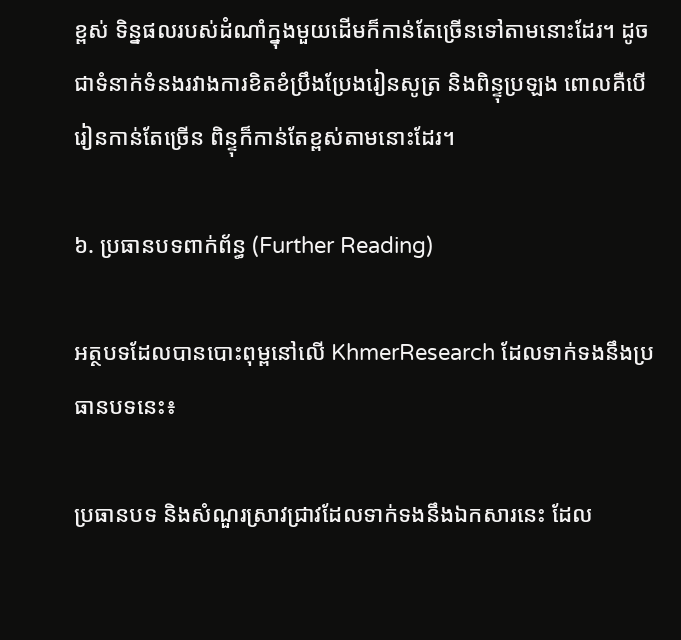ខ្ពស់ ទិន្នផលរបស់ដំណាំក្នុងមួយដើមក៏កាន់តែច្រើនទៅតាមនោះដែរ។ ដូចជាទំនាក់ទំនងរវាងការខិតខំប្រឹងប្រែងរៀនសូត្រ និងពិន្ទុប្រឡង ពោលគឺបើរៀនកាន់តែច្រើន ពិន្ទុក៏កាន់តែខ្ពស់តាមនោះដែរ។

៦. ប្រធានបទពាក់ព័ន្ធ (Further Reading)

អត្ថបទដែលបានបោះពុម្ពនៅលើ KhmerResearch ដែលទាក់ទងនឹងប្រធានបទនេះ៖

ប្រធានបទ និងសំណួរស្រាវជ្រាវដែលទាក់ទងនឹងឯកសារនេះ ដែល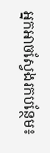អ្នកអាចស្វែងរកបន្ថែម៖